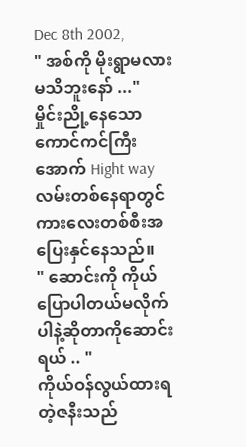Dec 8th 2002,
" အစ်ကို မိုးရွာမလားမသိဘူးနော် ..."
မှိုင်းညို့နေသောကောင်ကင်ကြီးအောက် Hight way လမ်းတစ်နေရာတွင်ကားလေးတစ်စီးအပြေးနှင်နေသည်။
" ဆောင်းကို ကိုယ်ပြောပါတယ်မလိုက်ပါနဲ့ဆိုတာကိုဆောင်းရယ် .. "
ကိုယ်ဝန်လွယ်ထားရတဲ့ဇနီးသည်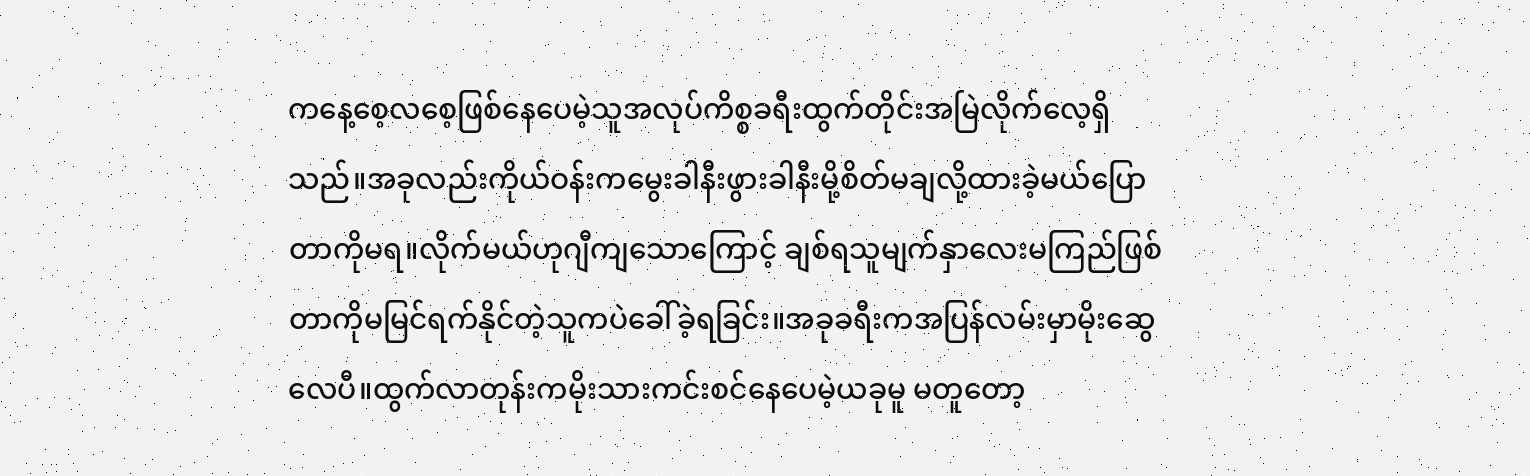ကနေ့စေ့လစေ့ဖြစ်နေပေမဲ့သူအလုပ်ကိစ္စခရီးထွက်တိုင်းအမြဲလိုက်လေ့ရှိသည်။အခုလည်းကိုယ်ဝန်းကမွေးခါနီးဖွားခါနီးမို့စိတ်မချလို့ထားခဲ့မယ်ပြောတာကိုမရ။လိုက်မယ်ဟုဂျီကျသောကြောင့် ချစ်ရသူမျက်နှာလေးမကြည်ဖြစ်တာကိုမမြင်ရက်နိုင်တဲ့သူကပဲခေါ်ခဲ့ရခြင်း။အခုခရီးကအပြန်လမ်းမှာမိုးဆွေလေပီ။ထွက်လာတုန်းကမိုးသားကင်းစင်နေပေမဲ့ယခုမူ မတူတော့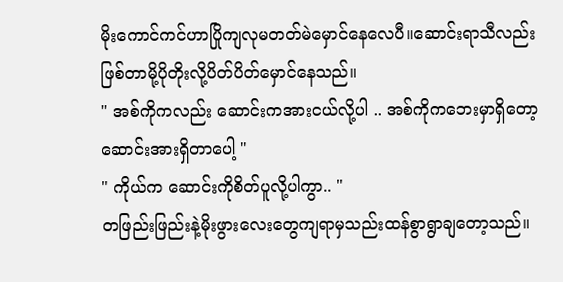မိုးကောင်ကင်ဟာပြိုကျလုမတတ်မဲမှောင်နေလေပီ။ဆောင်းရာသီလည်းဖြစ်တာမို့ပိုတိုးလို့ပိတ်ပိတ်မှောင်နေသည်။
" အစ်ကိုကလည်း ဆောင်းကအားငယ်လို့ပါ .. အစ်ကိုကဘေးမှာရှိတော့ ဆောင်းအားရှိတာပေါ့ "
" ကိုယ်က ဆောင်းကိုစိတ်ပူလို့ပါကွာ.. "
တဖြည်းဖြည်းနဲ့မိုးဖွားလေးတွေကျရာမှသည်းထန်စွာရွာချတော့သည်။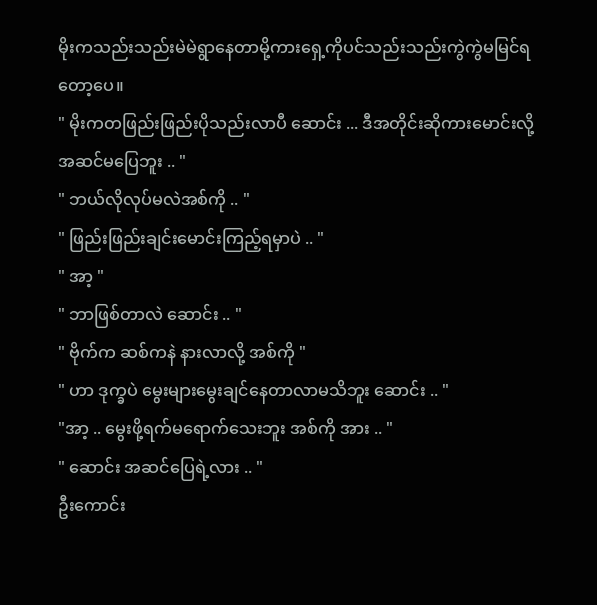မိုးကသည်းသည်းမဲမဲရွာနေတာမို့ကားရှေ့ကိုပင်သည်းသည်းကွဲကွဲမမြင်ရတော့ပေ။
" မိုးကတဖြည်းဖြည်းပိုသည်းလာပီ ဆောင်း ... ဒီအတိုင်းဆိုကားမောင်းလို့အဆင်မပြေဘူး .. "
" ဘယ်လိုလုပ်မလဲအစ်ကို .. "
" ဖြည်းဖြည်းချင်းမောင်းကြည့်ရမှာပဲ .. "
" အာ့ "
" ဘာဖြစ်တာလဲ ဆောင်း .. "
" ဗိုက်က ဆစ်ကနဲ နားလာလို့ အစ်ကို "
" ဟာ ဒုက္ခပဲ မွေးများမွေးချင်နေတာလာမသိဘူး ဆောင်း .. "
"အာ့ .. မွေးဖို့ရက်မရောက်သေးဘူး အစ်ကို အား .. "
" ဆောင်း အဆင်ပြေရဲ့လား .. "
ဦးကောင်း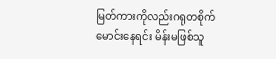မြတ်ကားကိုလည်းဂရုတစိုက်မောင်းနေရင်း မိန်းမဖြစ်သူ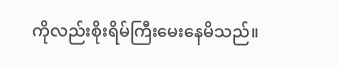ကိုလည်းစိုးရိမ်ကြီးမေးနေမိသည်။